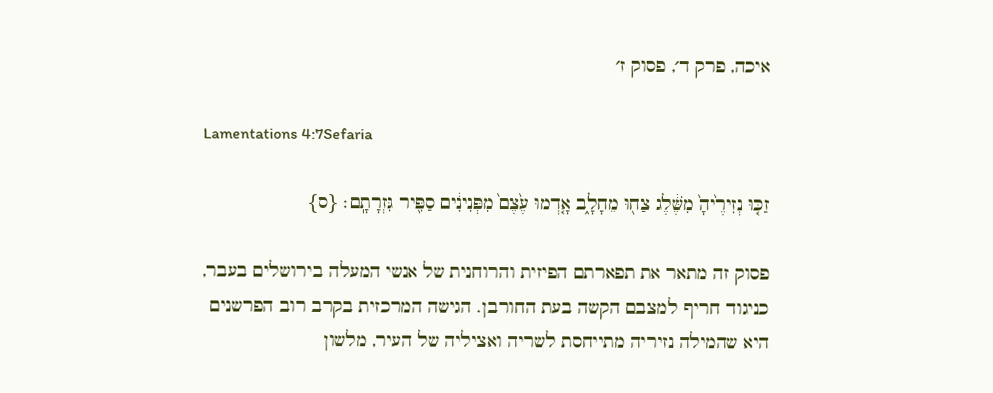איכה, פרק ד׳, פסוק ז׳

Lamentations 4:7Sefaria

זַכּ֤וּ נְזִירֶ֙יהָ֙ מִשֶּׁ֔לֶג צַח֖וּ מֵחָלָ֑ב אָ֤דְמוּ עֶ֙צֶם֙ מִפְּנִינִ֔ים סַפִּ֖יר גִּזְרָתָֽם׃ {ס}

פסוק זה מתאר את תפארתם הפיזית והרוחנית של אנשי המעלה בירושלים בעבר, כניגוד חריף למצבם הקשה בעת החורבן. הגישה המרכזית בקרב רוב הפרשנים היא שהמילה נזיריה מתייחסת לשריה ואציליה של העיר, מלשון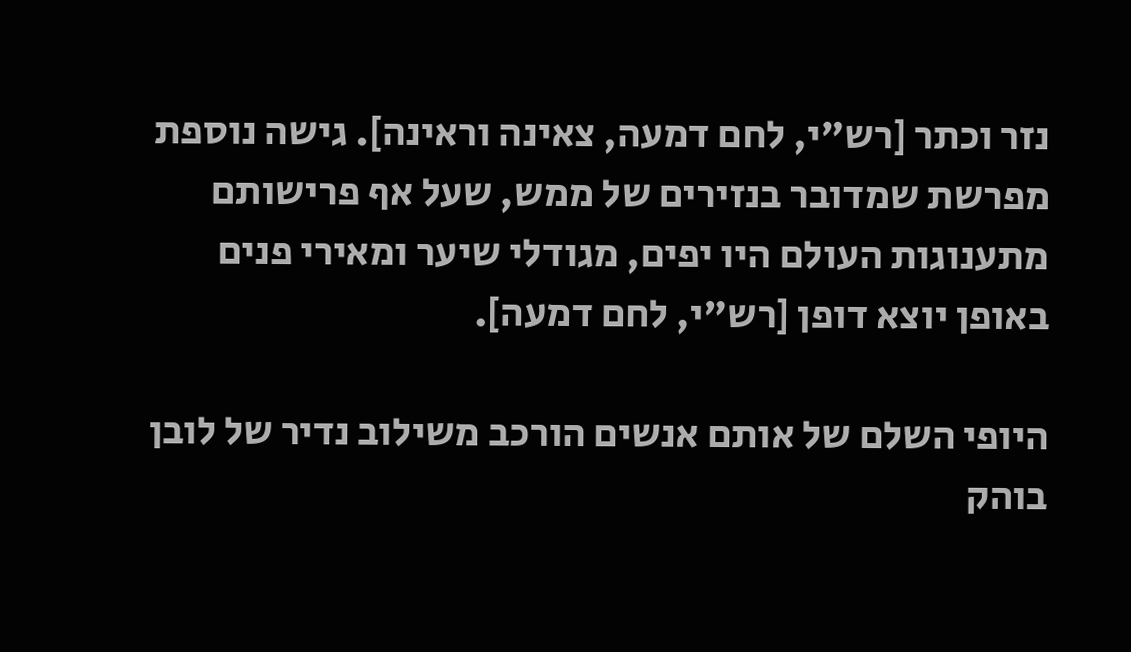נזר וכתר [רש"י, לחם דמעה, צאינה וראינה]. גישה נוספת מפרשת שמדובר בנזירים של ממש, שעל אף פרישותם מתענוגות העולם היו יפים, מגודלי שיער ומאירי פנים באופן יוצא דופן [רש"י, לחם דמעה].

היופי השלם של אותם אנשים הורכב משילוב נדיר של לובן בוהק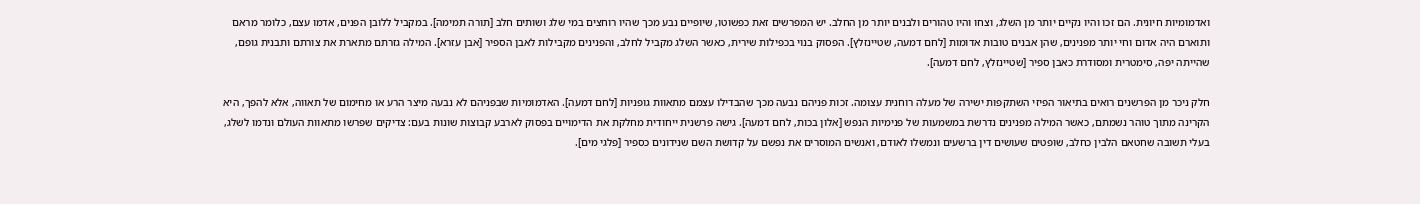ואדמומיות חיונית. הם זכו והיו נקיים יותר מן השלג, וצחו והיו טהורים ולבנים יותר מן החלב. יש המפרשים זאת כפשוטו, שיופיים נבע מכך שהיו רוחצים במי שלג ושותים חלב [תורה תמימה]. במקביל ללובן הפנים, אדמו עצם, כלומר מראם ותוארם היה אדום וחי יותר מפנינים, שהן אבנים טובות אדומות [לחם דמעה, שטיינזלץ]. הפסוק בנוי בכפילות שירית, כאשר השלג מקביל לחלב, והפנינים מקבילות לאבן הספיר [אבן עזרא]. המילה גזרתם מתארת את צורתם ותבנית גופם, שהייתה יפה, סימטרית ומסודרת כאבן ספיר [שטיינזלץ, לחם דמעה].

חלק ניכר מן הפרשנים רואים בתיאור הפיזי השתקפות ישירה של מעלה רוחנית עצומה. זכות פניהם נבעה מכך שהבדילו עצמם מתאוות גופניות [לחם דמעה]. האדמומיות שבפניהם לא נבעה מיצר הרע או מחימום של תאווה, אלא להפך, היא הקרינה מתוך טוהר נשמתם, כאשר המילה מפנינים נדרשת במשמעות של פנימיות הנפש [אלון בכות, לחם דמעה]. גישה פרשנית ייחודית מחלקת את הדימויים בפסוק לארבע קבוצות שונות בעם: צדיקים שפרשו מתאוות העולם ונדמו לשלג, בעלי תשובה שחטאם הלבין כחלב, שופטים שעושים דין ברשעים ונמשלו לאודם, ואנשים המוסרים את נפשם על קדושת השם שנידונים כספיר [פלגי מים].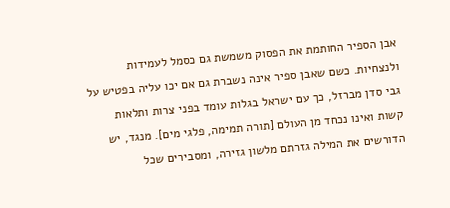אבן הספיר החותמת את הפסוק משמשת גם כסמל לעמידות ולנצחיות. כשם שאבן ספיר אינה נשברת גם אם יכו עליה בפטיש על גבי סדן מברזל, כך עם ישראל בגלות עומד בפני צרות ותלאות קשות ואינו נכחד מן העולם [תורה תמימה, פלגי מים]. מנגד, יש הדורשים את המילה גזרתם מלשון גזירה, ומסבירים שכל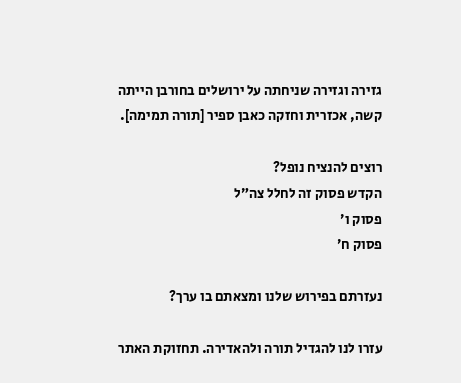גזירה וגזירה שניחתה על ירושלים בחורבן הייתה קשה, אכזרית וחזקה כאבן ספיר [תורה תמימה].

רוצים להנציח נופל?
הקדש פסוק זה לחלל צה״ל
פסוק ו׳
פסוק ח׳

נעזרתם בפירוש שלנו ומצאתם בו ערך?

עזרו לנו להגדיל תורה ולהאדירה. תחזוקת האתר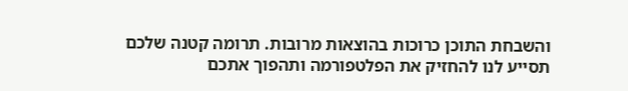והשבחת התוכן כרוכות בהוצאות מרובות. תרומה קטנה שלכם תסייע לנו להחזיק את הפלטפורמה ותהפוך אתכם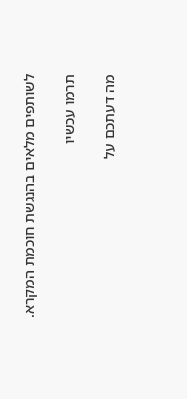לשותפים מלאים בהנגשת חוכמת המקרא.

תרמו עכשיו

מה דעתכם על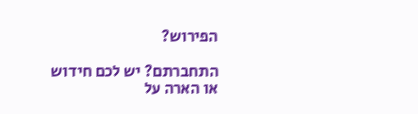הפירוש?

התחברתם? יש לכם חידוש או הארה על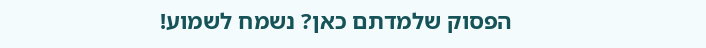הפסוק שלמדתם כאן? נשמח לשמוע!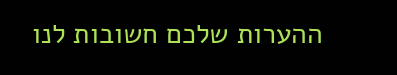ההערות שלכם חשובות לנו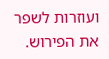ועוזרות לשפר את הפירוש.